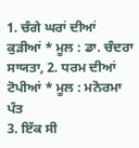1. ਚੰਗੇ ਘਰਾਂ ਦੀਆਂ ਕੁੜੀਆਂ * ਮੂਲ : ਡਾ. ਚੰਦਰਾ ਸਾਯਤਾ, 2. ਧਰਮ ਦੀਆਂ ਟੋਪੀਆਂ * ਮੂਲ : ਮਨੋਰਮਾ ਪੰਤ
3. ਇੱਕ ਸੀ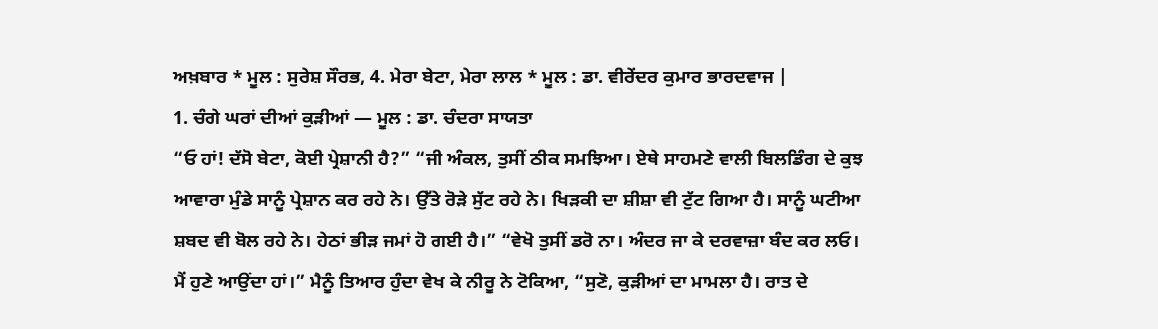ਅਖ਼ਬਾਰ * ਮੂਲ : ਸੁਰੇਸ਼ ਸੌਰਭ, 4. ਮੇਰਾ ਬੇਟਾ, ਮੇਰਾ ਲਾਲ * ਮੂਲ : ਡਾ. ਵੀਰੇਂਦਰ ਕੁਮਾਰ ਭਾਰਦਵਾਜ |
1. ਚੰਗੇ ਘਰਾਂ ਦੀਆਂ ਕੁੜੀਆਂ — ਮੂਲ : ਡਾ. ਚੰਦਰਾ ਸਾਯਤਾ
“ਓ ਹਾਂ! ਦੱਸੋ ਬੇਟਾ, ਕੋਈ ਪ੍ਰੇਸ਼ਾਨੀ ਹੈ?” “ਜੀ ਅੰਕਲ, ਤੁਸੀਂ ਠੀਕ ਸਮਝਿਆ। ਏਥੇ ਸਾਹਮਣੇ ਵਾਲੀ ਬਿਲਡਿੰਗ ਦੇ ਕੁਝ ਆਵਾਰਾ ਮੁੰਡੇ ਸਾਨੂੰ ਪ੍ਰੇਸ਼ਾਨ ਕਰ ਰਹੇ ਨੇ। ਉੱਤੇ ਰੋੜੇ ਸੁੱਟ ਰਹੇ ਨੇ। ਖਿੜਕੀ ਦਾ ਸ਼ੀਸ਼ਾ ਵੀ ਟੁੱਟ ਗਿਆ ਹੈ। ਸਾਨੂੰ ਘਟੀਆ ਸ਼ਬਦ ਵੀ ਬੋਲ ਰਹੇ ਨੇ। ਹੇਠਾਂ ਭੀੜ ਜਮਾਂ ਹੋ ਗਈ ਹੈ।” “ਵੇਖੋ ਤੁਸੀਂ ਡਰੋ ਨਾ। ਅੰਦਰ ਜਾ ਕੇ ਦਰਵਾਜ਼ਾ ਬੰਦ ਕਰ ਲਓ। ਮੈਂ ਹੁਣੇ ਆਉਂਦਾ ਹਾਂ।” ਮੈਨੂੰ ਤਿਆਰ ਹੁੰਦਾ ਵੇਖ ਕੇ ਨੀਰੂ ਨੇ ਟੋਕਿਆ, “ਸੁਣੋ, ਕੁੜੀਆਂ ਦਾ ਮਾਮਲਾ ਹੈ। ਰਾਤ ਦੇ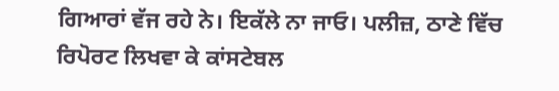ਗਿਆਰਾਂ ਵੱਜ ਰਹੇ ਨੇ। ਇਕੱਲੇ ਨਾ ਜਾਓ। ਪਲੀਜ਼, ਠਾਣੇ ਵਿੱਚ ਰਿਪੋਰਟ ਲਿਖਵਾ ਕੇ ਕਾਂਸਟੇਬਲ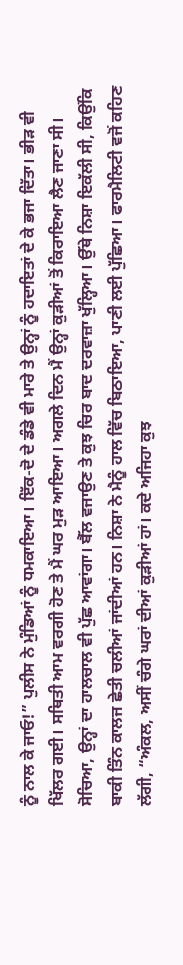ਨੂੰ ਨਾਲ ਕੇ ਜਾਓ!” ਪੁਲੀਸ ਨੇ ਮੁੰਡਿਆਂ ਨੂੰ ਧਮਕਾਇਆ। ਇੱਕ-ਦੋ ਦੇ ਡੰਡੇ ਵੀ ਮਾਰੇ ਤੇ ਉਨ੍ਹਾਂ ਨੂੰ ਹਦਾਇਤਾਂ ਦੇ ਕੇ ਭਜਾ ਦਿੱਤਾ। ਭੀੜ ਵੀ ਖਿੱਲਰ ਗਈ। ਸਥਿਤੀ ਆਮ ਵਰਗੀ ਹੋਣ ਤੇ ਮੈਂ ਘਰ ਮੁੜ ਆਇਆ। ਅਗਲੇ ਦਿਨ ਮੈਂ ਉਨ੍ਹਾਂ ਕੁੜੀਆਂ ਤੋਂ ਕਿਰਾਇਆ ਲੈਣ ਜਾਣਾ ਸੀ। ਸੋਚਿਆ, ਉਨ੍ਹਾਂ ਦਾ ਹਾਲਚਾਲ ਵੀ ਪੁੱਛ ਆਵਾਂਗਾ। ਬੈੱਲ ਵਜਾਉਣ ਤੇ ਕੁਝ ਚਿਰ ਬਾਦ ਦਰਵਾਜ਼ਾ ਖੁੱਲ੍ਹਿਆ। ਉੱਥੇ ਨਿਸ਼ਾ ਇਕੱਲੀ ਸੀ, ਕਿਉਂਕਿ ਬਾਕੀ ਤਿੰਨ ਕਾਲਜ ਛੇਤੀ ਚਲੀਆਂ ਜਾਂਦੀਆਂ ਹਨ। ਨਿਸ਼ਾ ਨੇ ਮੈਨੂੰ ਹਾਲ ਵਿੱਚ ਬਿਠਾਇਆ, ਪਾਣੀ ਲਈ ਪੁੱਛਿਆ। ਫਾਰਮੈਲਿਟੀ ਵਜੋਂ ਕਹਿਣ ਲੱਗੀ, “ਅੰਕਲ, ਅਸੀਂ ਚੰਗੇ ਘਰਾਂ ਦੀਆਂ ਕੁੜੀਆਂ ਹਾਂ। ਕਦੇ ਅਜਿਹਾ ਕੁਝ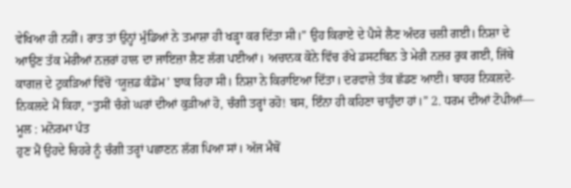ਵੇਖਿਆ ਹੀ ਨਹੀਂ। ਰਾਤ ਤਾਂ ਉਨ੍ਹਾਂ ਮੁੰਡਿਆਂ ਨੇ ਤਮਾਸ਼ਾ ਹੀ ਖੜ੍ਹਾ ਕਰ ਦਿੱਤਾ ਸੀ।” ਉਹ ਕਿਰਾਏ ਦੇ ਪੈਸੇ ਲੈਣ ਅੰਦਰ ਚਲੀ ਗਈ। ਨਿਸ਼ਾ ਦੇ ਆਉਣ ਤੱਕ ਮੇਰੀਆਂ ਨਜ਼ਰਾਂ ਹਾਲ ਦਾ ਜਾਇਜ਼ਾ ਲੈਣ ਲੱਗ ਪਈਆਂ। ਅਚਾਨਕ ਕੋਨੇ ਵਿੱਚ ਰੱਖੇ ਡਸਟਬਿਨ ਤੇ ਮੇਰੀ ਨਜ਼ਰ ਰੁਕ ਗਈ, ਜਿੱਥੇ ਕਾਗਜ਼ ਦੇ ਟੁਕੜਿਆਂ ਵਿੱਚੋਂ ‘ਯੂਜ਼ਡ ਕੰਡੋਮ’ ਝਾਕ ਰਿਹਾ ਸੀ। ਨਿਸ਼ਾ ਨੇ ਕਿਰਾਇਆ ਦਿੱਤਾ। ਦਰਵਾਜ਼ੇ ਤੱਕ ਛੱਡਣ ਆਈ। ਬਾਹਰ ਨਿਕਲਦੇ-ਨਿਕਲਦੇ ਮੈਂ ਕਿਹਾ, “ਤੁਸੀਂ ਚੰਗੇ ਘਰਾਂ ਦੀਆਂ ਕੁੜੀਆਂ ਹੋ, ਚੰਗੀ ਤਰ੍ਹਾਂ ਰਹੋ! ਬਸ, ਇੰਨਾ ਹੀ ਕਹਿਣਾ ਚਾਹੁੰਦਾ ਹਾਂ।” 2. ਧਰਮ ਦੀਆਂ ਟੋਪੀਆਂ— ਮੂਲ : ਮਨੋਰਮਾ ਪੰਤ
ਹੁਣ ਮੈਂ ਉਹਦੇ ਚਿਹਰੇ ਨੂੰ ਚੰਗੀ ਤਰ੍ਹਾਂ ਪਛਾਣਨ ਲੱਗ ਪਿਆ ਸਾਂ। ਅੱਜ ਮੈਥੋਂ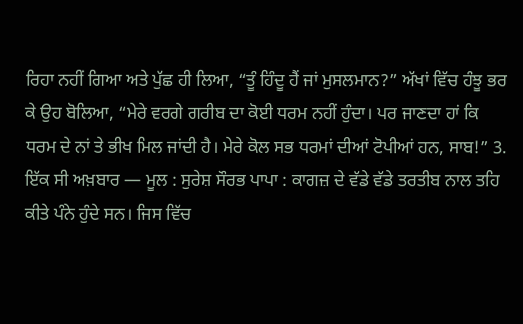ਰਿਹਾ ਨਹੀਂ ਗਿਆ ਅਤੇ ਪੁੱਛ ਹੀ ਲਿਆ, “ਤੂੰ ਹਿੰਦੂ ਹੈਂ ਜਾਂ ਮੁਸਲਮਾਨ?” ਅੱਖਾਂ ਵਿੱਚ ਹੰਝੂ ਭਰ ਕੇ ਉਹ ਬੋਲਿਆ, “ਮੇਰੇ ਵਰਗੇ ਗਰੀਬ ਦਾ ਕੋਈ ਧਰਮ ਨਹੀਂ ਹੁੰਦਾ। ਪਰ ਜਾਣਦਾ ਹਾਂ ਕਿ ਧਰਮ ਦੇ ਨਾਂ ਤੇ ਭੀਖ ਮਿਲ ਜਾਂਦੀ ਹੈ। ਮੇਰੇ ਕੋਲ ਸਭ ਧਰਮਾਂ ਦੀਆਂ ਟੋਪੀਆਂ ਹਨ, ਸਾਬ!” 3. ਇੱਕ ਸੀ ਅਖ਼ਬਾਰ — ਮੂਲ : ਸੁਰੇਸ਼ ਸੌਰਭ ਪਾਪਾ : ਕਾਗਜ਼ ਦੇ ਵੱਡੇ ਵੱਡੇ ਤਰਤੀਬ ਨਾਲ ਤਹਿ ਕੀਤੇ ਪੰਨੇ ਹੁੰਦੇ ਸਨ। ਜਿਸ ਵਿੱਚ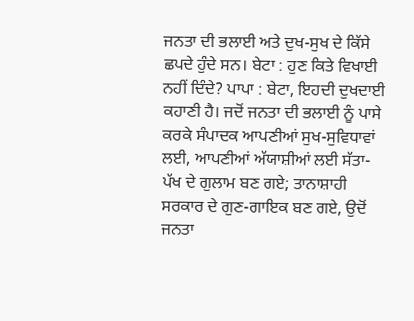ਜਨਤਾ ਦੀ ਭਲਾਈ ਅਤੇ ਦੁਖ-ਸੁਖ ਦੇ ਕਿੱਸੇ ਛਪਦੇ ਹੁੰਦੇ ਸਨ। ਬੇਟਾ : ਹੁਣ ਕਿਤੇ ਵਿਖਾਈ ਨਹੀਂ ਦਿੰਦੇ? ਪਾਪਾ : ਬੇਟਾ, ਇਹਦੀ ਦੁਖਦਾਈ ਕਹਾਣੀ ਹੈ। ਜਦੋਂ ਜਨਤਾ ਦੀ ਭਲਾਈ ਨੂੰ ਪਾਸੇ ਕਰਕੇ ਸੰਪਾਦਕ ਆਪਣੀਆਂ ਸੁਖ-ਸੁਵਿਧਾਵਾਂ ਲਈ, ਆਪਣੀਆਂ ਅੱਯਾਸ਼ੀਆਂ ਲਈ ਸੱਤਾ-ਪੱਖ ਦੇ ਗੁਲਾਮ ਬਣ ਗਏ; ਤਾਨਾਸ਼ਾਹੀ ਸਰਕਾਰ ਦੇ ਗੁਣ-ਗਾਇਕ ਬਣ ਗਏ, ਉਦੋਂ ਜਨਤਾ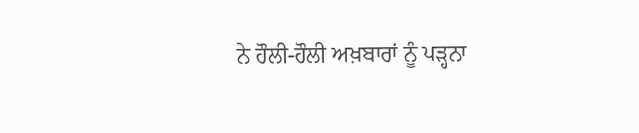ਨੇ ਹੌਲੀ-ਹੌਲੀ ਅਖ਼ਬਾਰਾਂ ਨੂੰ ਪੜ੍ਹਨਾ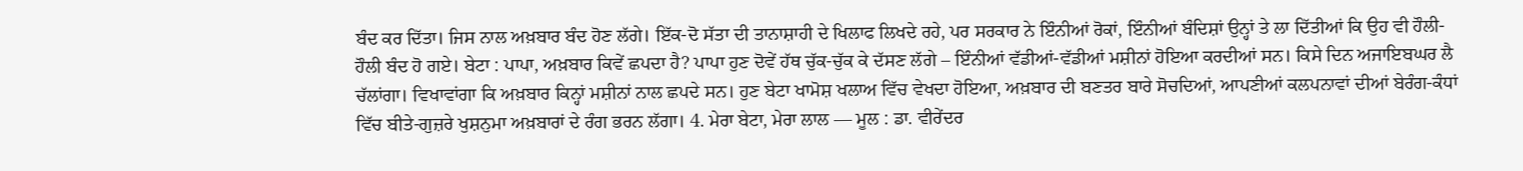ਬੰਦ ਕਰ ਦਿੱਤਾ। ਜਿਸ ਨਾਲ ਅਖ਼ਬਾਰ ਬੰਦ ਹੋਣ ਲੱਗੇ। ਇੱਕ-ਦੋ ਸੱਤਾ ਦੀ ਤਾਨਾਸ਼ਾਹੀ ਦੇ ਖਿਲਾਫ ਲਿਖਦੇ ਰਹੇ, ਪਰ ਸਰਕਾਰ ਨੇ ਇੰਨੀਆਂ ਰੋਕਾਂ, ਇੰਨੀਆਂ ਬੰਦਿਸ਼ਾਂ ਉਨ੍ਹਾਂ ਤੇ ਲਾ ਦਿੱਤੀਆਂ ਕਿ ਉਹ ਵੀ ਹੌਲੀ-ਹੌਲੀ ਬੰਦ ਹੋ ਗਏ। ਬੇਟਾ : ਪਾਪਾ, ਅਖ਼ਬਾਰ ਕਿਵੇਂ ਛਪਦਾ ਹੈ? ਪਾਪਾ ਹੁਣ ਦੋਵੇਂ ਹੱਥ ਚੁੱਕ-ਚੁੱਕ ਕੇ ਦੱਸਣ ਲੱਗੇ – ਇੰਨੀਆਂ ਵੱਡੀਆਂ-ਵੱਡੀਆਂ ਮਸ਼ੀਨਾਂ ਹੋਇਆ ਕਰਦੀਆਂ ਸਨ। ਕਿਸੇ ਦਿਨ ਅਜਾਇਬਘਰ ਲੈ ਚੱਲਾਂਗਾ। ਵਿਖਾਵਾਂਗਾ ਕਿ ਅਖ਼ਬਾਰ ਕਿਨ੍ਹਾਂ ਮਸ਼ੀਨਾਂ ਨਾਲ ਛਪਦੇ ਸਨ। ਹੁਣ ਬੇਟਾ ਖਾਮੋਸ਼ ਖਲਾਅ ਵਿੱਚ ਵੇਖਦਾ ਹੋਇਆ, ਅਖ਼ਬਾਰ ਦੀ ਬਣਤਰ ਬਾਰੇ ਸੋਚਦਿਆਂ, ਆਪਣੀਆਂ ਕਲਪਨਾਵਾਂ ਦੀਆਂ ਬੇਰੰਗ-ਕੰਧਾਂ ਵਿੱਚ ਬੀਤੇ-ਗੁਜ਼ਰੇ ਖੁਸ਼ਨੁਮਾ ਅਖ਼ਬਾਰਾਂ ਦੇ ਰੰਗ ਭਰਨ ਲੱਗਾ। 4. ਮੇਰਾ ਬੇਟਾ, ਮੇਰਾ ਲਾਲ — ਮੂਲ : ਡਾ. ਵੀਰੇਂਦਰ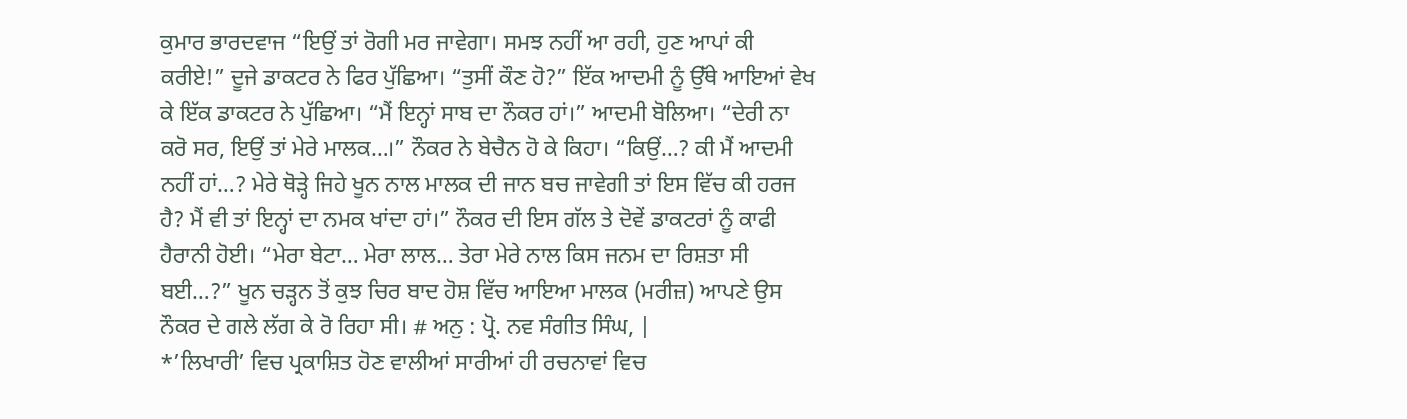ਕੁਮਾਰ ਭਾਰਦਵਾਜ “ਇਉਂ ਤਾਂ ਰੋਗੀ ਮਰ ਜਾਵੇਗਾ। ਸਮਝ ਨਹੀਂ ਆ ਰਹੀ, ਹੁਣ ਆਪਾਂ ਕੀ ਕਰੀਏ!” ਦੂਜੇ ਡਾਕਟਰ ਨੇ ਫਿਰ ਪੁੱਛਿਆ। “ਤੁਸੀਂ ਕੌਣ ਹੋ?” ਇੱਕ ਆਦਮੀ ਨੂੰ ਉੱਥੇ ਆਇਆਂ ਵੇਖ ਕੇ ਇੱਕ ਡਾਕਟਰ ਨੇ ਪੁੱਛਿਆ। “ਮੈਂ ਇਨ੍ਹਾਂ ਸਾਬ ਦਾ ਨੌਕਰ ਹਾਂ।” ਆਦਮੀ ਬੋਲਿਆ। “ਦੇਰੀ ਨਾ ਕਰੋ ਸਰ, ਇਉਂ ਤਾਂ ਮੇਰੇ ਮਾਲਕ…।” ਨੌਕਰ ਨੇ ਬੇਚੈਨ ਹੋ ਕੇ ਕਿਹਾ। “ਕਿਉਂ…? ਕੀ ਮੈਂ ਆਦਮੀ ਨਹੀਂ ਹਾਂ…? ਮੇਰੇ ਥੋੜ੍ਹੇ ਜਿਹੇ ਖੂਨ ਨਾਲ ਮਾਲਕ ਦੀ ਜਾਨ ਬਚ ਜਾਵੇਗੀ ਤਾਂ ਇਸ ਵਿੱਚ ਕੀ ਹਰਜ ਹੈ? ਮੈਂ ਵੀ ਤਾਂ ਇਨ੍ਹਾਂ ਦਾ ਨਮਕ ਖਾਂਦਾ ਹਾਂ।” ਨੌਕਰ ਦੀ ਇਸ ਗੱਲ ਤੇ ਦੋਵੇਂ ਡਾਕਟਰਾਂ ਨੂੰ ਕਾਫੀ ਹੈਰਾਨੀ ਹੋਈ। “ਮੇਰਾ ਬੇਟਾ… ਮੇਰਾ ਲਾਲ… ਤੇਰਾ ਮੇਰੇ ਨਾਲ ਕਿਸ ਜਨਮ ਦਾ ਰਿਸ਼ਤਾ ਸੀ ਬਈ…?” ਖੂਨ ਚੜ੍ਹਨ ਤੋਂ ਕੁਝ ਚਿਰ ਬਾਦ ਹੋਸ਼ ਵਿੱਚ ਆਇਆ ਮਾਲਕ (ਮਰੀਜ਼) ਆਪਣੇ ਉਸ ਨੌਕਰ ਦੇ ਗਲੇ ਲੱਗ ਕੇ ਰੋ ਰਿਹਾ ਸੀ। # ਅਨੁ : ਪ੍ਰੋ. ਨਵ ਸੰਗੀਤ ਸਿੰਘ, |
*’ਲਿਖਾਰੀ’ ਵਿਚ ਪ੍ਰਕਾਸ਼ਿਤ ਹੋਣ ਵਾਲੀਆਂ ਸਾਰੀਆਂ ਹੀ ਰਚਨਾਵਾਂ ਵਿਚ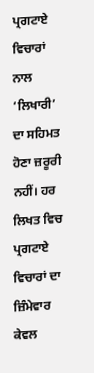ਪ੍ਰਗਟਾਏ ਵਿਚਾਰਾਂ ਨਾਲ ‘ਲਿਖਾਰੀ’ ਦਾ ਸਹਿਮਤ ਹੋਣਾ ਜ਼ਰੂਰੀ ਨਹੀਂ। ਹਰ ਲਿਖਤ ਵਿਚ ਪ੍ਰਗਟਾਏ ਵਿਚਾਰਾਂ ਦਾ ਜ਼ਿੰਮੇਵਾਰ ਕੇਵਲ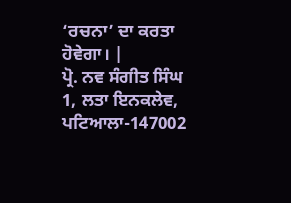‘ਰਚਨਾ’ ਦਾ ਕਰਤਾ ਹੋਵੇਗਾ। |
ਪ੍ਰੋ. ਨਵ ਸੰਗੀਤ ਸਿੰਘ
1, ਲਤਾ ਇਨਕਲੇਵ,
ਪਟਿਆਲਾ-147002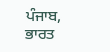ਪੰਜਾਬ, ਭਾਰਤ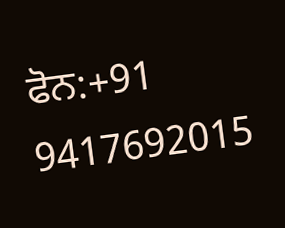ਫੋਨ:+91 9417692015